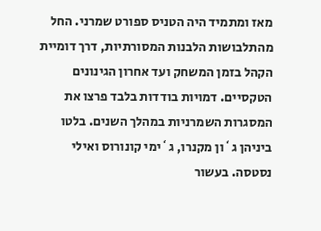מאז ומתמיד היה הטניס ספורט שמרני. החל מהתלבושות הלבנות המסורתיות, דרך דומיית הקהל בזמן המשחק ועד אחרון הגינונים הטקסיים. דמויות בודדות בלבד פרצו את המסגרות השמרניות במהלך השנים. בלטו ביניהן ג`ון מקנרו, ג`ימי קונורוס ואילי נסטסה. בעשור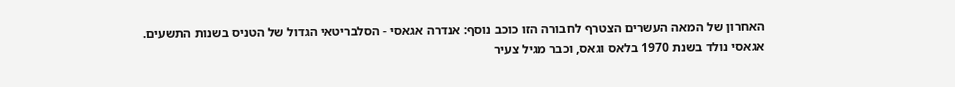האחרון של המאה העשרים הצטרף לחבורה הזו כוכב נוסף: אנדרה אגאסי - הסלבריטאי הגדול של הטניס בשנות התשעים.
אגאסי נולד בשנת 1970 בלאס וגאס, וכבר מגיל צעיר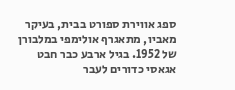ספג אווירת ספורט בבית, בעיקר מאביו, מתאגרף אולימפי במלבורן של 1952. בגיל ארבע כבר חבט אגאסי כדורים לעבר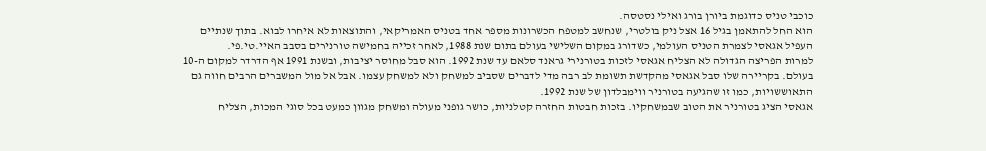כוכבי טניס כדוגמת ביורן בורג ואילי נסטסה.
הוא החל להתאמן בגיל 16 אצל ניק בולטרי, שנחשב למטפח הכשרונות מספר אחד בטניס האמריקאי, והתוצאות לא איחרו לבוא. בתוך שנתיים העפיל אגאסי לצמרת הטניס העולמי, כשדורג במקום השלישי בעולם בתום שנת 1988, לאחר זכייה בחמישה טורנירים בסבב האיי.טי.פי.
למרות הפריצה הגדולה לא הצליח אגאסי לזכות בטורנירי גראנד סלאם עד שנת 1992. הוא סבל מחוסר יציבות, ובשנת 1991 אף הדרדר למקום ה-10 בעולם. בקריירה שלו סבל אגאסי מהקדשת תשומת לב רבה מדי לדברים שסביב למשחק ולא למשחק עצמו. אבל אל מול המשברים הרבים חווה גם התאוששויות, כמו זו שהגיעה בטורניר ווימבלדון של שנת 1992.
אגאסי הציג בטורניר את הטוב שבמשחקיו. בזכות חבטות החזרה קטלניות, כושר גופני מעולה ומשחק מגוון כמעט בכל סוגי המכות, הצליח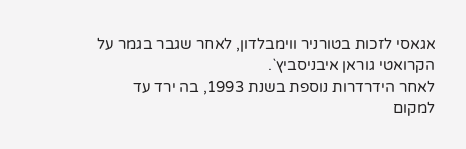אגאסי לזכות בטורניר ווימבלדון, לאחר שגבר בגמר על הקרואטי גוראן איבניסביץ`.
לאחר הידרדרות נוספת בשנת 1993, בה ירד עד למקום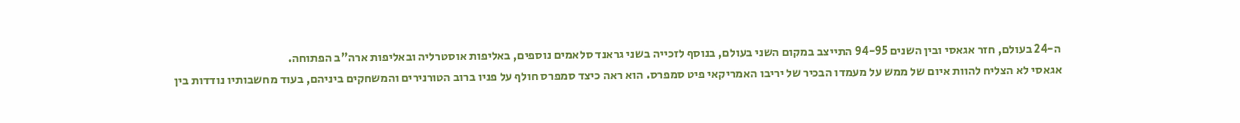ה-24 בעולם, חזר אגאסי ובין השנים 94-95 התייצב במקום השני בעולם, בנוסף לזכייה בשני גראנד סלאמים נוספים, באליפות אוסטרליה ובאליפות ארה"ב הפתוחה.
אגאסי לא הצליח להוות איום של ממש על מעמדו הבכיר של יריבו האמריקאי פיט סמפרס. הוא ראה כיצד סמפרס חולף על פניו ברוב הטורנירים והמשחקים ביניהם, בעוד מחשבותיו נודדות בין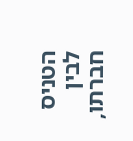הטניס לבין חברתו,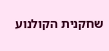שחקנית הקולנוע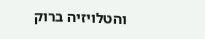והטלויזיה ברוק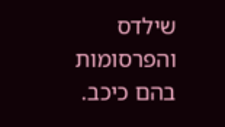שילדס והפרסומות בהם כיכב.